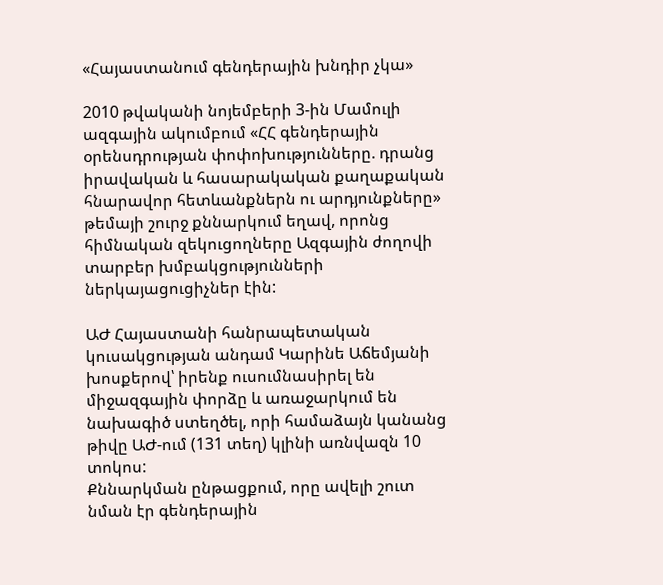«Հայաստանում գենդերային խնդիր չկա»

2010 թվականի նոյեմբերի 3-ին Մամուլի ազգային ակումբում «ՀՀ գենդերային օրենսդրության փոփոխությունները. դրանց իրավական և հասարակական քաղաքական հնարավոր հետևանքներն ու արդյունքները» թեմայի շուրջ քննարկում եղավ, որոնց հիմնական զեկուցողները Ազգային ժողովի տարբեր խմբակցությունների ներկայացուցիչներ էին:

ԱԺ Հայաստանի հանրապետական կուսակցության անդամ Կարինե Աճեմյանի խոսքերով՝ իրենք ուսումնասիրել են միջազգային փորձը և առաջարկում են նախագիծ ստեղծել, որի համաձայն կանանց թիվը ԱԺ-ում (131 տեղ) կլինի առնվազն 10 տոկոս:
Քննարկման ընթացքում, որը ավելի շուտ նման էր գենդերային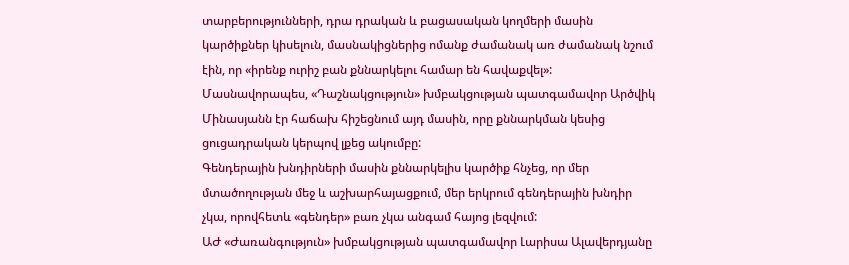տարբերությունների, դրա դրական և բացասական կողմերի մասին կարծիքներ կիսելուն, մասնակիցներից ոմանք ժամանակ առ ժամանակ նշում էին, որ «իրենք ուրիշ բան քննարկելու համար են հավաքվել»: Մասնավորապես, «Դաշնակցություն» խմբակցության պատգամավոր Արծվիկ Մինասյանն էր հաճախ հիշեցնում այդ մասին, որը քննարկման կեսից ցուցադրական կերպով լքեց ակումբը:
Գենդերային խնդիրների մասին քննարկելիս կարծիք հնչեց, որ մեր մտածողության մեջ և աշխարհայացքում, մեր երկրում գենդերային խնդիր չկա, որովհետև «գենդեր» բառ չկա անգամ հայոց լեզվում:
ԱԺ «Ժառանգություն» խմբակցության պատգամավոր Լարիսա Ալավերդյանը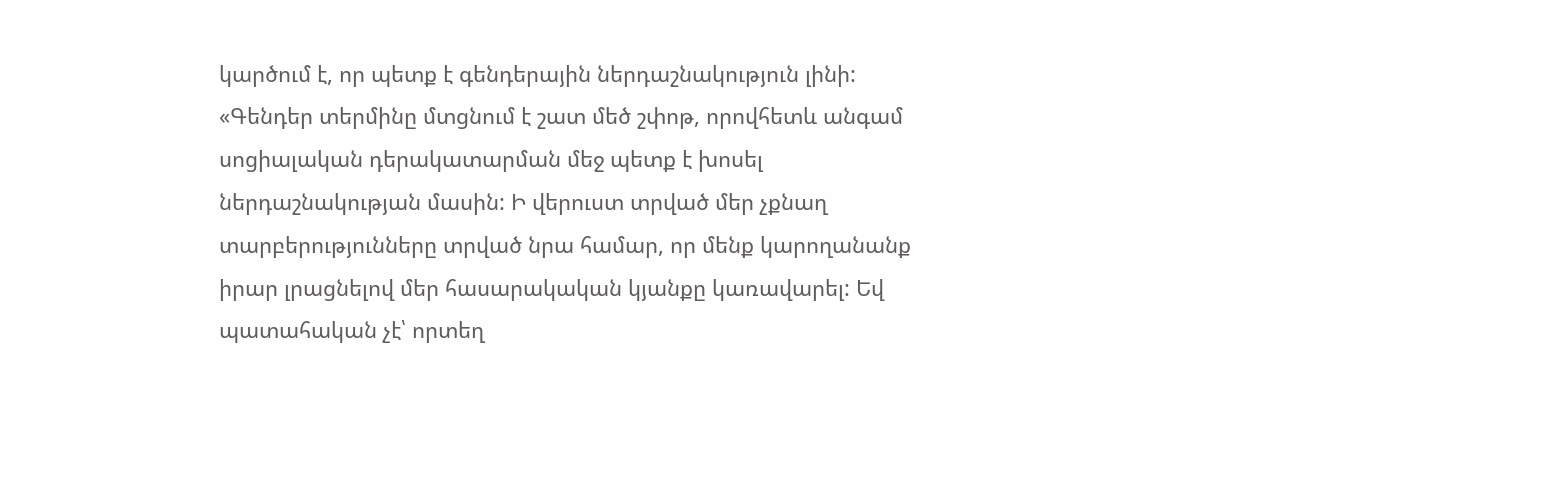կարծում է, որ պետք է գենդերային ներդաշնակություն լինի:
«Գենդեր տերմինը մտցնում է շատ մեծ շփոթ, որովհետև անգամ սոցիալական դերակատարման մեջ պետք է խոսել ներդաշնակության մասին: Ի վերուստ տրված մեր չքնաղ տարբերությունները տրված նրա համար, որ մենք կարողանանք իրար լրացնելով մեր հասարակական կյանքը կառավարել: Եվ պատահական չէ՝ որտեղ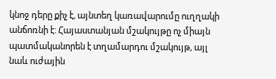կնոջ դերը քիչ է, այնտեղ կառավարումը ուղղակի անճոռնի է: Հայաստանյան մշակույթը ոչ միայն պատմականորեն է տղամարդու մշակույթ, այլ նաև ուժային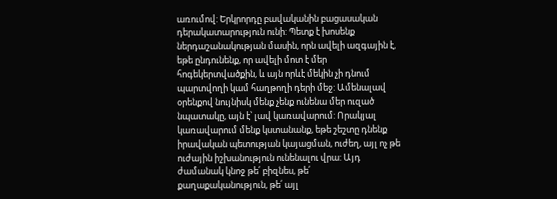առումով: Երկրորդը բավականին բացասական դերակատարություն ունի: Պետք է խոսենք ներդաշանակության մասին, որն ավելի ազգային է, եթե ընդունենք, որ ավելի մոտ է մեր հոգեկերտվածքին, և այն որևէ մեկին չի դնում պարտվողի կամ հաղթողի դերի մեջ: Ամենալավ օրենքով նույնիսկ մենք չենք ունենա մեր ուզած նպատակը, այն է՝ լավ կառավարում: Որակյալ կառավարում մենք կստանանք, եթե շեշտը դնենք իրավական պետության կայացման, ուժեղ, այլ ոչ թե ուժային իշխանություն ունենալու վրա: Այդ ժամանակ կնոջ թե՛ բիզնես, թե՛ քաղաքականություն, թե՛ այլ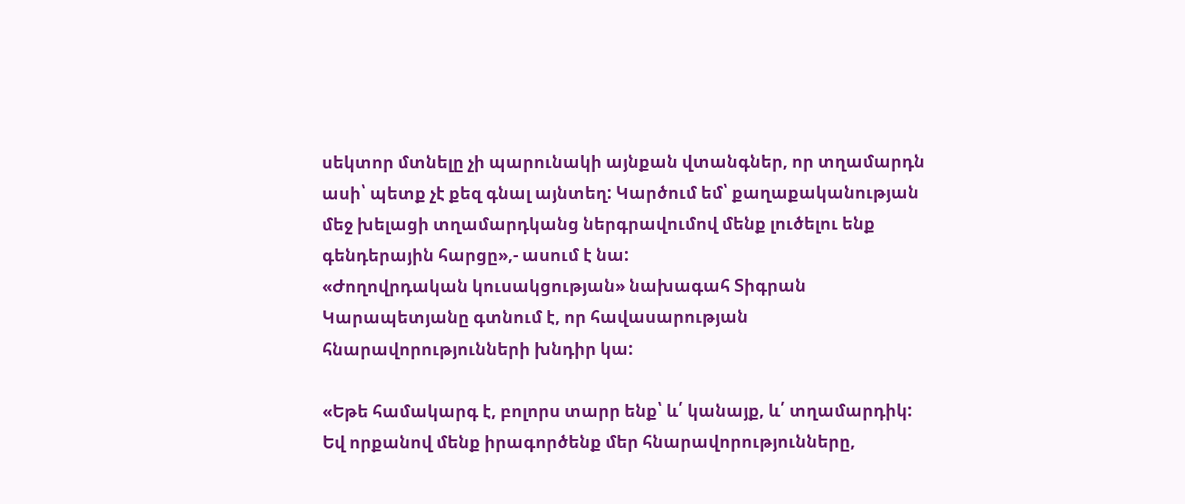սեկտոր մտնելը չի պարունակի այնքան վտանգներ, որ տղամարդն ասի՝ պետք չէ քեզ գնալ այնտեղ: Կարծում եմ՝ քաղաքականության մեջ խելացի տղամարդկանց ներգրավումով մենք լուծելու ենք գենդերային հարցը»,- ասում է նա:
«Ժողովրդական կուսակցության» նախագահ Տիգրան Կարապետյանը գտնում է, որ հավասարության հնարավորությունների խնդիր կա:

«Եթե համակարգ է, բոլորս տարր ենք՝ և՛ կանայք, և՛ տղամարդիկ: Եվ որքանով մենք իրագործենք մեր հնարավորությունները,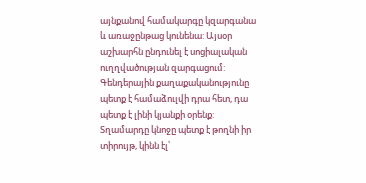այնքանով համակարգը կզարգանա և առաջընթաց կունենա: Այսօր աշխարհն ընդունել է սոցիալական ուղղվածության զարգացում: Գենդերային քաղաքականությունը պետք է համաձուլվի դրա հետ, դա պետք է լինի կյանքի օրենք: Տղամարդը կնոջը պետք է թողնի իր տիրույթ, կինն էլ՝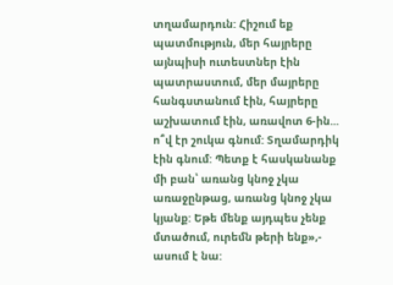տղամարդուն: Հիշում եք պատմություն, մեր հայրերը այնպիսի ուտեստներ էին պատրաստում, մեր մայրերը հանգստանում էին, հայրերը աշխատում էին, առավոտ 6-ին... ո՞վ էր շուկա գնում: Տղամարդիկ էին գնում: Պետք է հասկանանք մի բան՝ առանց կնոջ չկա առաջընթաց, առանց կնոջ չկա կյանք: Եթե մենք այդպես չենք մտածում, ուրեմն թերի ենք»,- ասում է նա: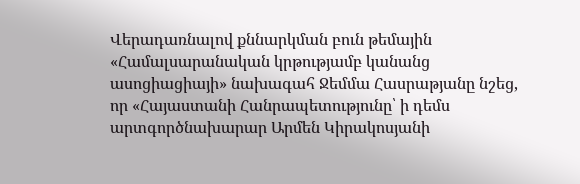Վերադառնալով քննարկման բուն թեմային «Համալսարանական կրթությամբ կանանց ասոցիացիայի» նախագահ Ջեմմա Հասրաթյանը նշեց, որ «Հայաստանի Հանրապետությունը՝ ի դեմս արտգործնախարար Արմեն Կիրակոսյանի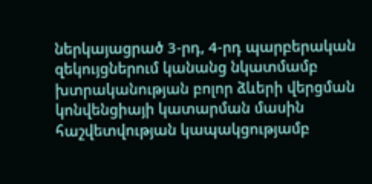ներկայացրած 3-րդ, 4-րդ պարբերական զեկույցներում կանանց նկատմամբ խտրականության բոլոր ձևերի վերցման կոնվենցիայի կատարման մասին հաշվետվության կապակցությամբ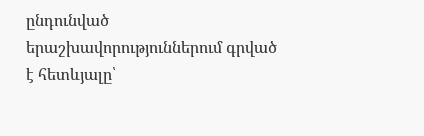ընդունված երաշխավորություններում գրված է հետևյալը՝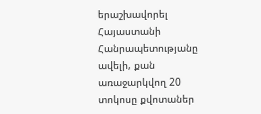երաշխավորել Հայաստանի Հանրապետությանը ավելի, քան առաջարկվող 20 տոկոսը քվոտաներ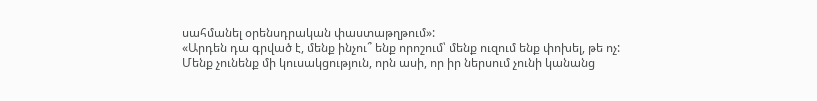սահմանել օրենսդրական փաստաթղթում»:
«Արդեն դա գրված է, մենք ինչու՞ ենք որոշում՝ մենք ուզում ենք փոխել, թե ոչ: Մենք չունենք մի կուսակցություն, որն ասի, որ իր ներսում չունի կանանց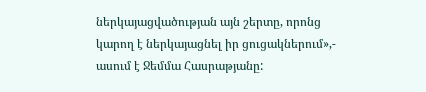ներկայացվածության այն շերտը, որոնց կարող է ներկայացնել իր ցուցակներում»,- ասում է Ջեմմա Հասրաթյանը: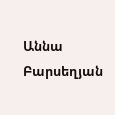Աննա Բարսեղյան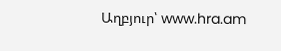Աղբյուր՝ www.hra.am